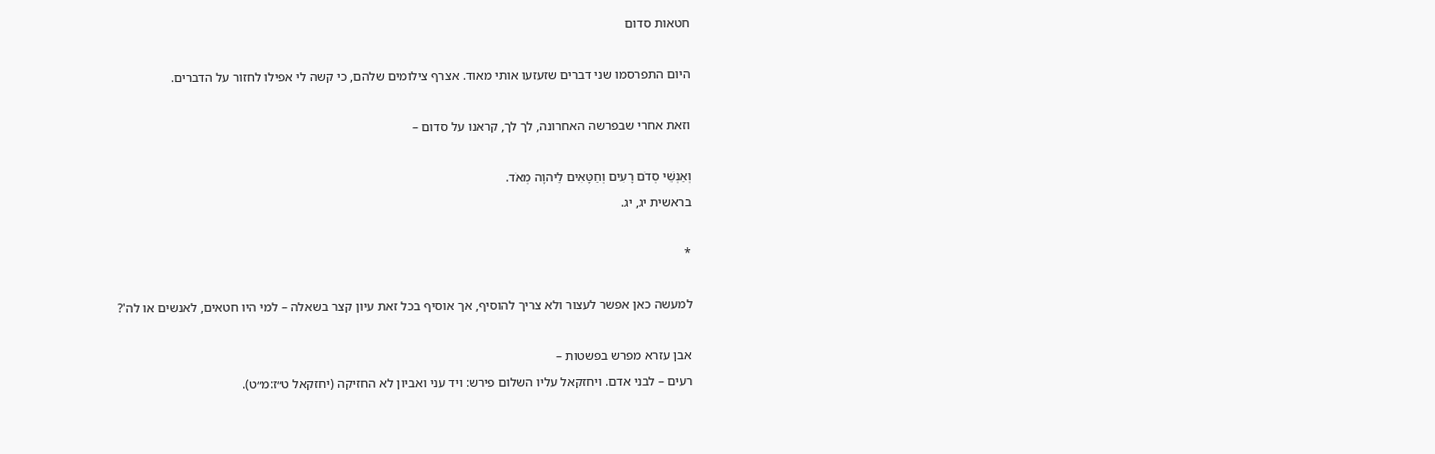חטאות סדום

היום התפרסמו שני דברים שזעזעו אותי מאוד. אצרף צילומים שלהם, כי קשה לי אפילו לחזור על הדברים.

וזאת אחרי שבפרשה האחרונה, לך לך, קראנו על סדום –

וְאַנְשֵׁי סְדֹם רָעִים וְחַטָּאִים לַיהוָה מְאֹד.
בראשית יג, יג.

*

למעשה כאן אפשר לעצור ולא צריך להוסיף, אך אוסיף בכל זאת עיון קצר בשאלה – למי היו חטאים, לאנשים או לה'?

אבן עזרא מפרש בפשטות –
רעים – לבני אדם. ויחזקאל עליו השלום פירש: ויד עני ואביון לא החזיקה (יחזקאל ט״ז:מ״ט).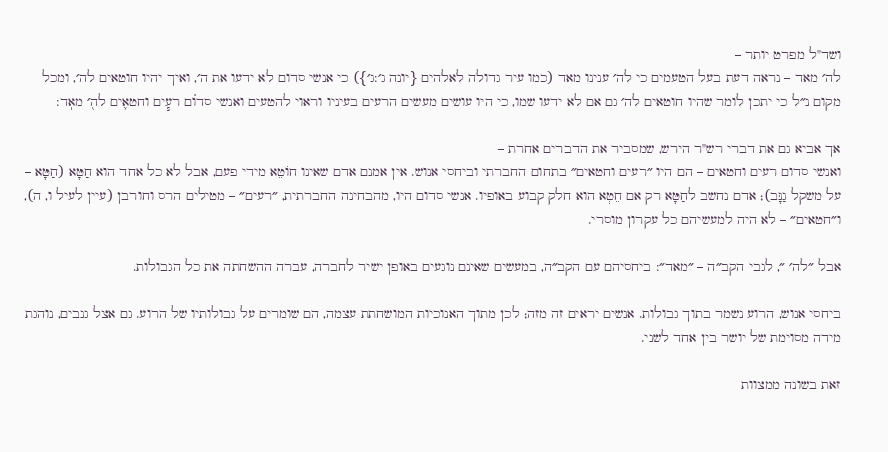ושד"ל מפרט יותר –
לה׳ מאד – נראה דעת בעל הטעמים כי לה׳ ענינו מאד (כמו עיר גדולה לאלהים {יונה ג׳:ג׳}) כי אנשי סדום לא ידעו את ה׳, ואיך יהיו חוטאים לה׳, ומכל מקום נ״ל כי יתכן לומר שהיו חוטאים לה׳ גם אם לא ידעו שמו, כי היו עושים מעשים הרעים בעיניו וראוי להטעים ואנשי סדו֗ם רע֧ים וחטא֛ים לה֖׳ מאֽד:

אך אביא גם את דברי רש"ר הירש, שמסביר את הדברים אחרת –
ואנשי סדום רעים וחטאים – הם היו ״רעים וחטאים״ בתחום החברתי וביחסי אנוש. אין אמנם אדם שאינו חוֹטֵא מידי פעם, אבל לא כל אחד הוא חַטָּא (חַטָּא – על משקל גַנָּב); אדם נחשב לחַטָּא רק אם חֵטְא הוא חלק קבוע באופיו. אנשי סדום היו, מהבחינה החברתית, ״רעים״ – מטילים הרס וחורבן (עיין לעיל ו, ה), ו״חטאים״ – לא היה למעשיהם כל עקרון מוסרי.

אבל ״לה׳ ״, לגבי הקב״ה – ״מאד״: ביחסיהם עם הקב״ה, במעשים שאינם נוגעים באופן ישיר לחברה, עברה ההשחתה את כל הגבולות.

ביחסי אנוש, הרוע נשמר בתוך גבולות. אנשים יראים זה מזה; לכן מתוך האנוכיות המושחתת עצמה, הם שומרים על גבולותיו של הרוע. גם אצל גנבים, נוהגת מידה מסוימת של יושר בין אחד לשני.

זאת בשונה ממצוות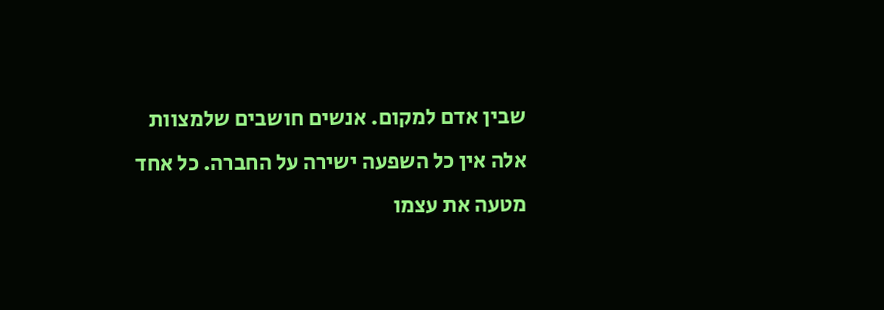שבין אדם למקום. אנשים חושבים שלמצוות אלה אין כל השפעה ישירה על החברה. כל אחד מטעה את עצמו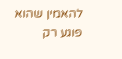להאמין שהוא פוגע רק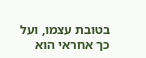בטובת עצמו, ועל כך אחראי הוא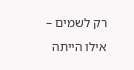רק לשמים – אילו הייתה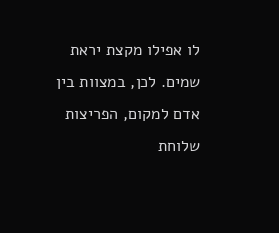לו אפילו מקצת יראת שמים. לכן, במצוות בין אדם למקום, הפריצות שלוחת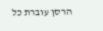הרסן עוברת כל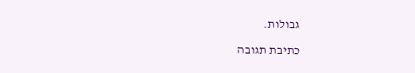גבולות.

כתיבת תגובה